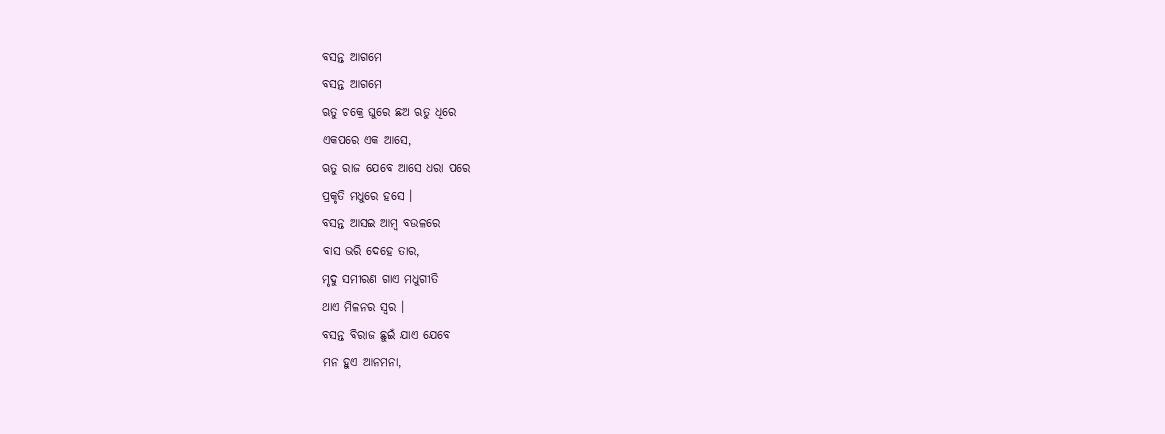ବସନ୍ତ ଆଗମେ
ବସନ୍ତ ଆଗମେ
ଋତୁ ଚକ୍ରେ ଘୁରେ ଛଅ ଋତୁ ଧିରେ
ଏକପରେ ଏକ ଆସେ,
ଋତୁ ରାଜ ଯେବେ ଆସେ ଧରା ପରେ
ପ୍ରକୃତି ମଧୁରେ ହସେ ।
ବସନ୍ତ ଆସଇ ଆମ୍ବ ବଉଳରେ
ବାସ ଭରି ଦେହେ ତାର,
ମୃଦୁ ସମୀରଣ ଗାଏ ମଧୁଗୀତି
ଥାଏ ମିଳନର ସ୍ୱର ।
ବସନ୍ତ ବିରାଜ ଛୁଇଁ ଯାଏ ଯେବେ
ମନ ହୁଏ ଆନମନା,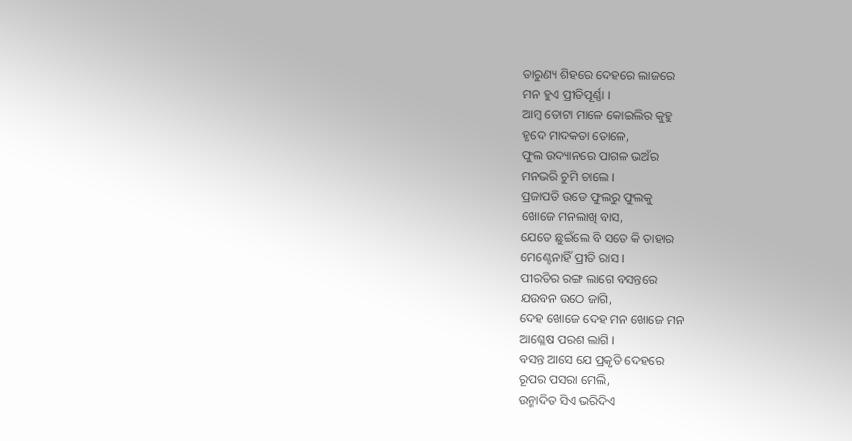ତାରୁଣ୍ୟ ଶିହରେ ଦେହରେ ଲାଜରେ
ମନ ହୁଏ ପ୍ରୀତିପୂର୍ଣ୍ଣା ।
ଆମ୍ବ ତୋଟା ମାଳେ କୋଇଲିର କୁହୁ
ହୃଦେ ମାଦକତା ତୋଳେ,
ଫୁଲ ଉଦ୍ୟାନରେ ପାଗଳ ଭଅଁର
ମନଭରି ଚୁମି ଚାଲେ ।
ପ୍ରଜାପତି ଉଡେ ଫୁଲରୁ ଫୁଲକୁ
ଖୋଜେ ମନଲାଖି ବାସ,
ଯେତେ ଛୁଇଁଲେ ବି ସତେ କି ତାହାର
ମେଣ୍ଟେନାହିଁ ପ୍ରୀତି ରାସ ।
ପୀରତିର ରଙ୍ଗ ଲାଗେ ବସନ୍ତରେ
ଯଉବନ ଉଠେ ଜାଗି,
ଦେହ ଖୋଜେ ଦେହ ମନ ଖୋଜେ ମନ
ଆଶ୍ଳେଷ ପରଶ ଲାଗି ।
ବସନ୍ତ ଆସେ ଯେ ପ୍ରକୃତି ଦେହରେ
ରୂପର ପସରା ମେଲି,
ଉନ୍ମାଦିତ ସିଏ ଭରିଦିଏ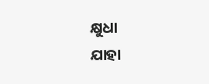କ୍ଷୁଧା
ଯାହା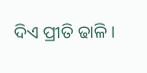ଦିଏ ପ୍ରୀତି ଢାଳି ।